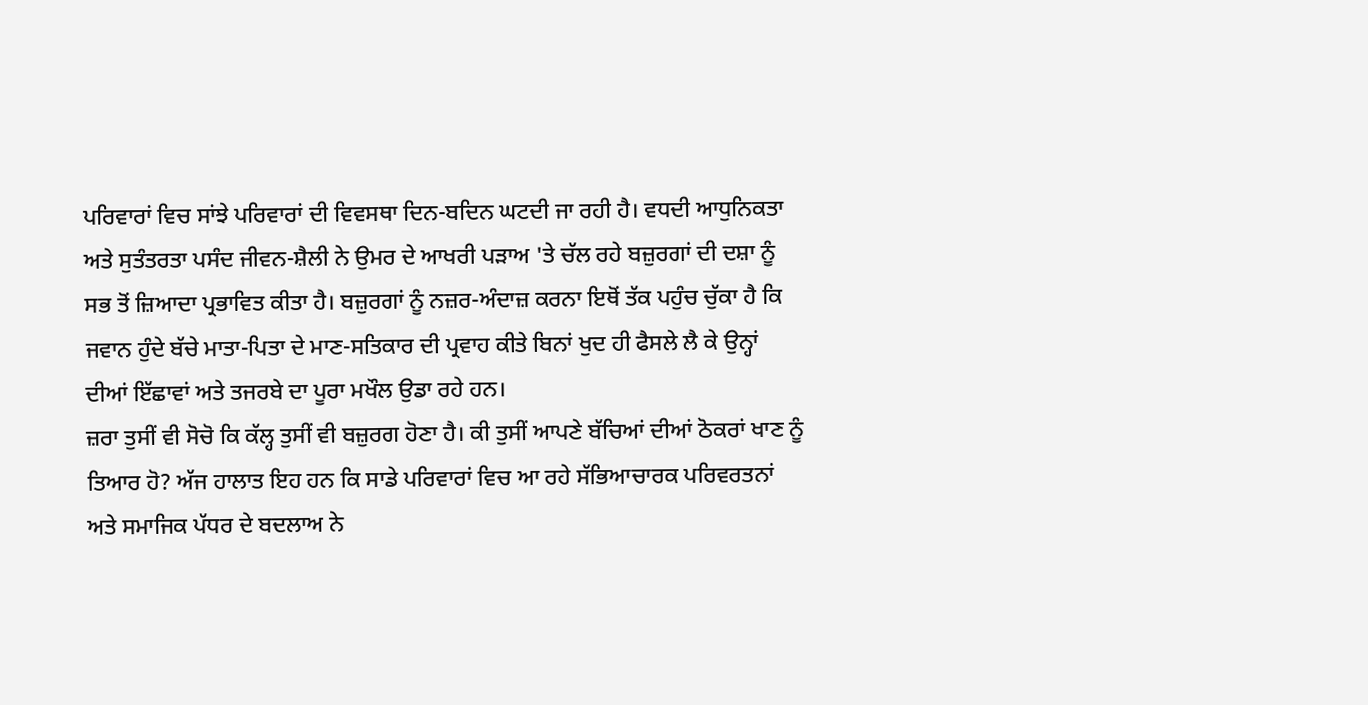ਪਰਿਵਾਰਾਂ ਵਿਚ ਸਾਂਝੇ ਪਰਿਵਾਰਾਂ ਦੀ ਵਿਵਸਥਾ ਦਿਨ-ਬਦਿਨ ਘਟਦੀ ਜਾ ਰਹੀ ਹੈ। ਵਧਦੀ ਆਧੁਨਿਕਤਾ ਅਤੇ ਸੁਤੰਤਰਤਾ ਪਸੰਦ ਜੀਵਨ-ਸ਼ੈਲੀ ਨੇ ਉਮਰ ਦੇ ਆਖਰੀ ਪੜਾਅ 'ਤੇ ਚੱਲ ਰਹੇ ਬਜ਼ੁਰਗਾਂ ਦੀ ਦਸ਼ਾ ਨੂੰ ਸਭ ਤੋਂ ਜ਼ਿਆਦਾ ਪ੍ਰਭਾਵਿਤ ਕੀਤਾ ਹੈ। ਬਜ਼ੁਰਗਾਂ ਨੂੰ ਨਜ਼ਰ-ਅੰਦਾਜ਼ ਕਰਨਾ ਇਥੋਂ ਤੱਕ ਪਹੁੰਚ ਚੁੱਕਾ ਹੈ ਕਿ ਜਵਾਨ ਹੁੰਦੇ ਬੱਚੇ ਮਾਤਾ-ਪਿਤਾ ਦੇ ਮਾਣ-ਸਤਿਕਾਰ ਦੀ ਪ੍ਰਵਾਹ ਕੀਤੇ ਬਿਨਾਂ ਖੁਦ ਹੀ ਫੈਸਲੇ ਲੈ ਕੇ ਉਨ੍ਹਾਂ ਦੀਆਂ ਇੱਛਾਵਾਂ ਅਤੇ ਤਜਰਬੇ ਦਾ ਪੂਰਾ ਮਖੌਲ ਉਡਾ ਰਹੇ ਹਨ।
ਜ਼ਰਾ ਤੁਸੀਂ ਵੀ ਸੋਚੋ ਕਿ ਕੱਲ੍ਹ ਤੁਸੀਂ ਵੀ ਬਜ਼ੁਰਗ ਹੋਣਾ ਹੈ। ਕੀ ਤੁਸੀਂ ਆਪਣੇ ਬੱਚਿਆਂ ਦੀਆਂ ਠੋਕਰਾਂ ਖਾਣ ਨੂੰ ਤਿਆਰ ਹੋ? ਅੱਜ ਹਾਲਾਤ ਇਹ ਹਨ ਕਿ ਸਾਡੇ ਪਰਿਵਾਰਾਂ ਵਿਚ ਆ ਰਹੇ ਸੱਭਿਆਚਾਰਕ ਪਰਿਵਰਤਨਾਂ ਅਤੇ ਸਮਾਜਿਕ ਪੱਧਰ ਦੇ ਬਦਲਾਅ ਨੇ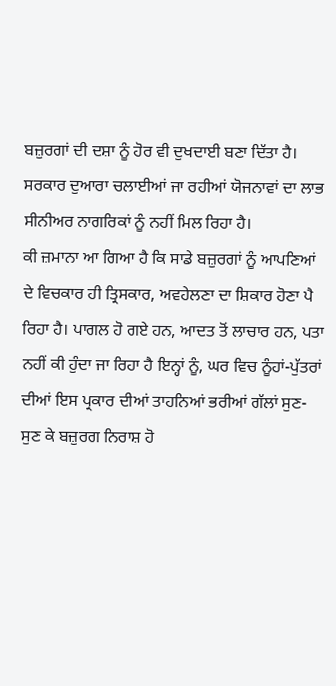ਬਜ਼ੁਰਗਾਂ ਦੀ ਦਸ਼ਾ ਨੂੰ ਹੋਰ ਵੀ ਦੁਖਦਾਈ ਬਣਾ ਦਿੱਤਾ ਹੈ। ਸਰਕਾਰ ਦੁਆਰਾ ਚਲਾਈਆਂ ਜਾ ਰਹੀਆਂ ਯੋਜਨਾਵਾਂ ਦਾ ਲਾਭ ਸੀਨੀਅਰ ਨਾਗਰਿਕਾਂ ਨੂੰ ਨਹੀਂ ਮਿਲ ਰਿਹਾ ਹੈ।
ਕੀ ਜ਼ਮਾਨਾ ਆ ਗਿਆ ਹੈ ਕਿ ਸਾਡੇ ਬਜ਼ੁਰਗਾਂ ਨੂੰ ਆਪਣਿਆਂ ਦੇ ਵਿਚਕਾਰ ਹੀ ਤ੍ਰਿਸਕਾਰ, ਅਵਹੇਲਣਾ ਦਾ ਸ਼ਿਕਾਰ ਹੋਣਾ ਪੈ ਰਿਹਾ ਹੈ। ਪਾਗਲ ਹੋ ਗਏ ਹਨ, ਆਦਤ ਤੋਂ ਲਾਚਾਰ ਹਨ, ਪਤਾ ਨਹੀਂ ਕੀ ਹੁੰਦਾ ਜਾ ਰਿਹਾ ਹੈ ਇਨ੍ਹਾਂ ਨੂੰ, ਘਰ ਵਿਚ ਨੂੰਹਾਂ-ਪੁੱਤਰਾਂ ਦੀਆਂ ਇਸ ਪ੍ਰਕਾਰ ਦੀਆਂ ਤਾਹਨਿਆਂ ਭਰੀਆਂ ਗੱਲਾਂ ਸੁਣ-ਸੁਣ ਕੇ ਬਜ਼ੁਰਗ ਨਿਰਾਸ਼ ਹੋ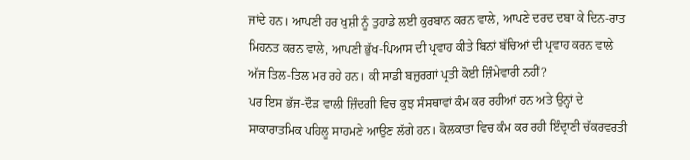ਜਾਂਦੇ ਹਨ। ਆਪਣੀ ਹਰ ਖੁਸ਼ੀ ਨੂੰ ਤੁਹਾਡੇ ਲਈ ਕੁਰਬਾਨ ਕਰਨ ਵਾਲੇ, ਆਪਣੇ ਦਰਦ ਦਬਾ ਕੇ ਦਿਨ-ਰਾਤ ਮਿਹਨਤ ਕਰਨ ਵਾਲੇ, ਆਪਣੀ ਭੁੱਖ-ਪਿਆਸ ਦੀ ਪ੍ਰਵਾਹ ਕੀਤੇ ਬਿਨਾਂ ਬੱਚਿਆਂ ਦੀ ਪ੍ਰਵਾਹ ਕਰਨ ਵਾਲੇ ਅੱਜ ਤਿਲ-ਤਿਲ ਮਰ ਰਹੇ ਹਨ। ਕੀ ਸਾਡੀ ਬਜ਼ੁਰਗਾਂ ਪ੍ਰਤੀ ਕੋਈ ਜ਼ਿੰਮੇਵਾਰੀ ਨਹੀਂ?
ਪਰ ਇਸ ਭੱਜ-ਦੌੜ ਵਾਲੀ ਜ਼ਿੰਦਗੀ ਵਿਚ ਕੁਝ ਸੰਸਥਾਵਾਂ ਕੰਮ ਕਰ ਰਹੀਆਂ ਹਨ ਅਤੇ ਉਨ੍ਹਾਂ ਦੇ ਸਾਕਾਰਾਤਮਿਕ ਪਹਿਲੂ ਸਾਹਮਣੇ ਆਉਣ ਲੱਗੇ ਹਨ। ਕੋਲਕਾਤਾ ਵਿਚ ਕੰਮ ਕਰ ਰਹੀ ਇੰਦ੍ਰਾਣੀ ਚੱਕਰਵਰਤੀ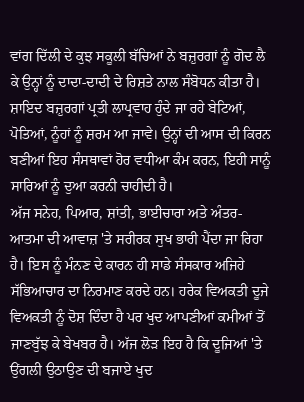ਵਾਂਗ ਦਿੱਲੀ ਦੇ ਕੁਝ ਸਕੂਲੀ ਬੱਚਿਆਂ ਨੇ ਬਜ਼ੁਰਗਾਂ ਨੂੰ ਗੋਦ ਲੈ ਕੇ ਉਨ੍ਹਾਂ ਨੂੰ ਦਾਦਾ-ਦਾਦੀ ਦੇ ਰਿਸ਼ਤੇ ਨਾਲ ਸੰਬੋਧਨ ਕੀਤਾ ਹੈ। ਸ਼ਾਇਦ ਬਜ਼ੁਰਗਾਂ ਪ੍ਰਤੀ ਲਾਪ੍ਰਵਾਹ ਹੁੰਦੇ ਜਾ ਰਹੇ ਬੇਟਿਆਂ, ਪੋਤਿਆਂ, ਨੂੰਹਾਂ ਨੂੰ ਸ਼ਰਮ ਆ ਜਾਵੇ। ਉਨ੍ਹਾਂ ਦੀ ਆਸ ਦੀ ਕਿਰਨ ਬਣੀਆਂ ਇਹ ਸੰਸਥਾਵਾਂ ਹੋਰ ਵਧੀਆ ਕੰਮ ਕਰਨ, ਇਹੀ ਸਾਨੂੰ ਸਾਰਿਆਂ ਨੂੰ ਦੁਆ ਕਰਨੀ ਚਾਹੀਦੀ ਹੈ।
ਅੱਜ ਸਨੇਹ, ਪਿਆਰ, ਸ਼ਾਂਤੀ, ਭਾਈਚਾਰਾ ਅਤੇ ਅੰਤਰ-ਆਤਮਾ ਦੀ ਆਵਾਜ਼ 'ਤੇ ਸਰੀਰਕ ਸੁਖ ਭਾਰੀ ਪੈਂਦਾ ਜਾ ਰਿਹਾ ਹੈ। ਇਸ ਨੂੰ ਮੰਨਣ ਦੇ ਕਾਰਨ ਹੀ ਸਾਡੇ ਸੰਸਕਾਰ ਅਜਿਹੇ ਸੱਭਿਆਚਾਰ ਦਾ ਨਿਰਮਾਣ ਕਰਦੇ ਹਨ। ਹਰੇਕ ਵਿਅਕਤੀ ਦੂਜੇ ਵਿਅਕਤੀ ਨੂੰ ਦੋਸ਼ ਦਿੰਦਾ ਹੈ ਪਰ ਖੁਦ ਆਪਣੀਆਂ ਕਮੀਆਂ ਤੋਂ ਜਾਣਬੁੱਝ ਕੇ ਬੇਖਬਰ ਹੈ। ਅੱਜ ਲੋੜ ਇਹ ਹੈ ਕਿ ਦੂਜਿਆਂ 'ਤੇ ਉਂਗਲੀ ਉਠਾਉਣ ਦੀ ਬਜਾਏ ਖੁਦ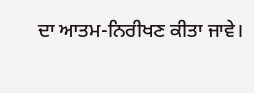ਦਾ ਆਤਮ-ਨਿਰੀਖਣ ਕੀਤਾ ਜਾਵੇ।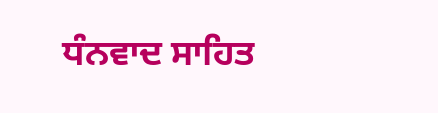ਧੰਨਵਾਦ ਸਾਹਿਤ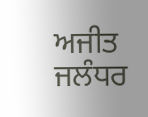ਅਜੀਤ ਜਲੰਧਰ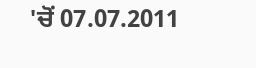'ਚੋਂ 07.07.2011